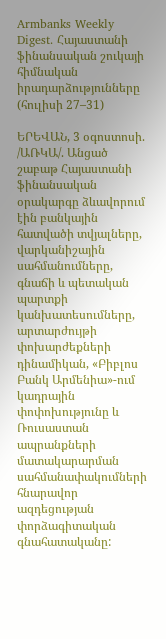Armbanks Weekly Digest. Հայաստանի ֆինանսական շուկայի հիմնական իրադարձությունները (հուլիսի 27–31)

ԵՐԵՎԱՆ, 3 օգոստոսի. /ԱՌԿԱ/. Անցած շաբաթ Հայաստանի ֆինանսական օրակարգը ձևավորում էին բանկային հատվածի տվյալները, վարկանիշային սահմանումները, գնաճի և պետական պարտքի կանխատեսումները, արտարժույթի փոխարժեքների դինամիկան, «Բիբլոս Բանկ Արմենիա»-ում կադրային փոփոխությունը և Ռուսաստան ապրանքների մատակարարման սահմանափակումների հնարավոր ազդեցության փորձագիտական գնահատականը: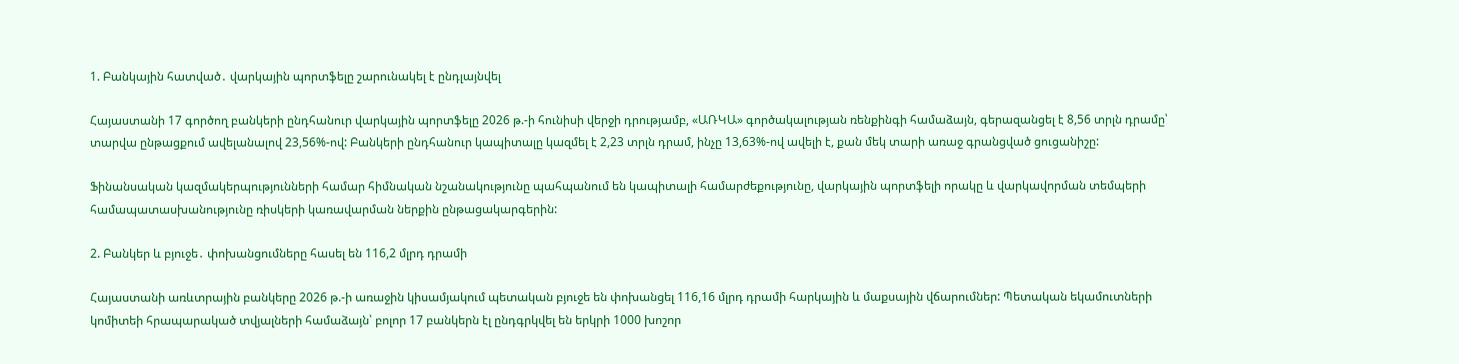1. Բանկային հատված․ վարկային պորտֆելը շարունակել է ընդլայնվել

Հայաստանի 17 գործող բանկերի ընդհանուր վարկային պորտֆելը 2026 թ.-ի հունիսի վերջի դրությամբ, «ԱՌԿԱ» գործակալության ռենքինգի համաձայն, գերազանցել է 8,56 տրլն դրամը՝ տարվա ընթացքում ավելանալով 23,56%-ով: Բանկերի ընդհանուր կապիտալը կազմել է 2,23 տրլն դրամ, ինչը 13,63%-ով ավելի է, քան մեկ տարի առաջ գրանցված ցուցանիշը:

Ֆինանսական կազմակերպությունների համար հիմնական նշանակությունը պահպանում են կապիտալի համարժեքությունը, վարկային պորտֆելի որակը և վարկավորման տեմպերի համապատասխանությունը ռիսկերի կառավարման ներքին ընթացակարգերին:

2. Բանկեր և բյուջե․ փոխանցումները հասել են 116,2 մլրդ դրամի

Հայաստանի առևտրային բանկերը 2026 թ.-ի առաջին կիսամյակում պետական բյուջե են փոխանցել 116,16 մլրդ դրամի հարկային և մաքսային վճարումներ: Պետական եկամուտների կոմիտեի հրապարակած տվյալների համաձայն՝ բոլոր 17 բանկերն էլ ընդգրկվել են երկրի 1000 խոշոր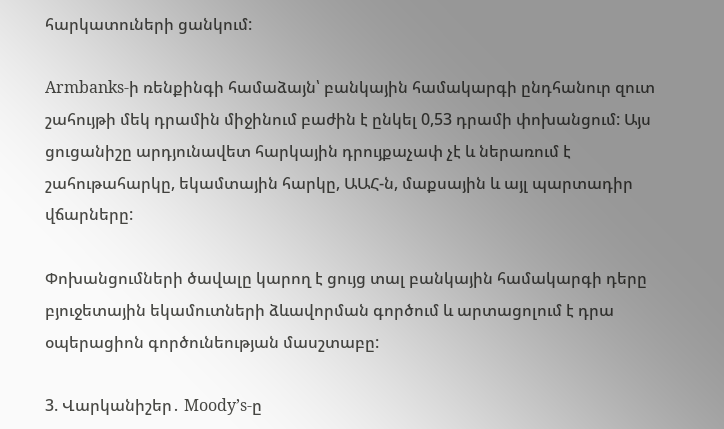հարկատուների ցանկում:

Armbanks-ի ռենքինգի համաձայն՝ բանկային համակարգի ընդհանուր զուտ շահույթի մեկ դրամին միջինում բաժին է ընկել 0,53 դրամի փոխանցում: Այս ցուցանիշը արդյունավետ հարկային դրույքաչափ չէ և ներառում է շահութահարկը, եկամտային հարկը, ԱԱՀ-ն, մաքսային և այլ պարտադիր վճարները:

Փոխանցումների ծավալը կարող է ցույց տալ բանկային համակարգի դերը բյուջետային եկամուտների ձևավորման գործում և արտացոլում է դրա օպերացիոն գործունեության մասշտաբը:

3. Վարկանիշեր․ Moody’s-ը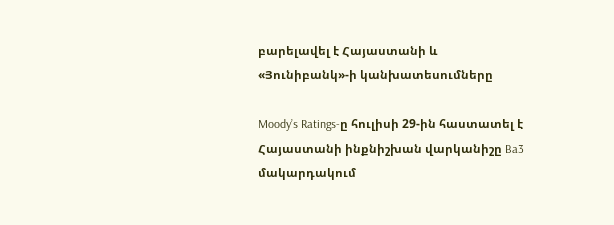բարելավել է Հայաստանի և «Յունիբանկ»-ի կանխատեսումները

Moody’s Ratings-ը հուլիսի 29-ին հաստատել է Հայաստանի ինքնիշխան վարկանիշը Ba3 մակարդակում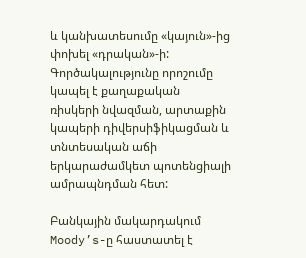և կանխատեսումը «կայուն»-ից փոխել «դրական»-ի: Գործակալությունը որոշումը կապել է քաղաքական ռիսկերի նվազման, արտաքին կապերի դիվերսիֆիկացման և տնտեսական աճի երկարաժամկետ պոտենցիալի ամրապնդման հետ:

Բանկային մակարդակում Moody’s-ը հաստատել է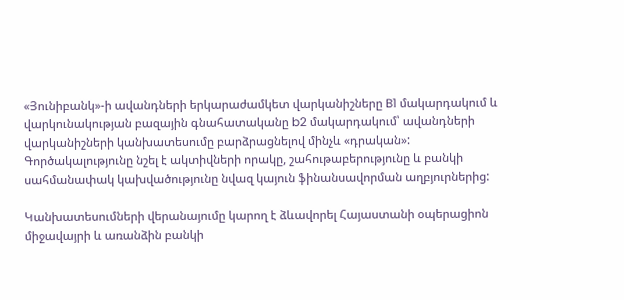«Յունիբանկ»-ի ավանդների երկարաժամկետ վարկանիշները B1 մակարդակում և վարկունակության բազային գնահատականը b2 մակարդակում՝ ավանդների վարկանիշների կանխատեսումը բարձրացնելով մինչև «դրական»: Գործակալությունը նշել է ակտիվների որակը, շահութաբերությունը և բանկի սահմանափակ կախվածությունը նվազ կայուն ֆինանսավորման աղբյուրներից:

Կանխատեսումների վերանայումը կարող է ձևավորել Հայաստանի օպերացիոն միջավայրի և առանձին բանկի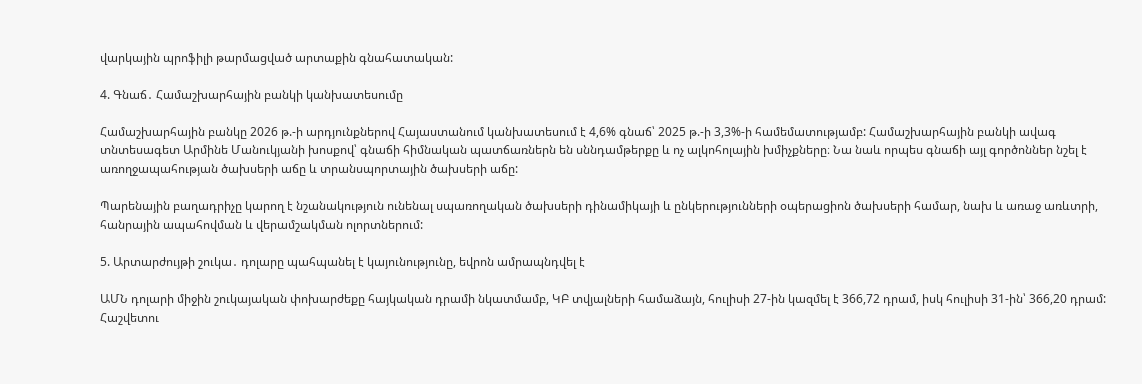վարկային պրոֆիլի թարմացված արտաքին գնահատական:

4. Գնաճ․ Համաշխարհային բանկի կանխատեսումը

Համաշխարհային բանկը 2026 թ.-ի արդյունքներով Հայաստանում կանխատեսում է 4,6% գնաճ՝ 2025 թ.-ի 3,3%-ի համեմատությամբ: Համաշխարհային բանկի ավագ տնտեսագետ Արմինե Մանուկյանի խոսքով՝ գնաճի հիմնական պատճառներն են սննդամթերքը և ոչ ալկոհոլային խմիչքները։ Նա նաև որպես գնաճի այլ գործոններ նշել է առողջապահության ծախսերի աճը և տրանսպորտային ծախսերի աճը:

Պարենային բաղադրիչը կարող է նշանակություն ունենալ սպառողական ծախսերի դինամիկայի և ընկերությունների օպերացիոն ծախսերի համար, նախ և առաջ առևտրի, հանրային ապահովման և վերամշակման ոլորտներում:

5. Արտարժույթի շուկա․ դոլարը պահպանել է կայունությունը, եվրոն ամրապնդվել է

ԱՄՆ դոլարի միջին շուկայական փոխարժեքը հայկական դրամի նկատմամբ, ԿԲ տվյալների համաձայն, հուլիսի 27-ին կազմել է 366,72 դրամ, իսկ հուլիսի 31-ին՝ 366,20 դրամ: Հաշվետու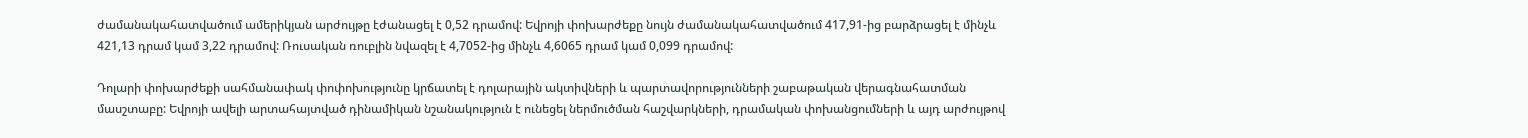ժամանակահատվածում ամերիկյան արժույթը էժանացել է 0,52 դրամով: Եվրոյի փոխարժեքը նույն ժամանակահատվածում 417,91-ից բարձրացել է մինչև 421,13 դրամ կամ 3,22 դրամով: Ռուսական ռուբլին նվազել է 4,7052-ից մինչև 4,6065 դրամ կամ 0,099 դրամով:

Դոլարի փոխարժեքի սահմանափակ փոփոխությունը կրճատել է դոլարային ակտիվների և պարտավորությունների շաբաթական վերագնահատման մասշտաբը: Եվրոյի ավելի արտահայտված դինամիկան նշանակություն է ունեցել ներմուծման հաշվարկների, դրամական փոխանցումների և այդ արժույթով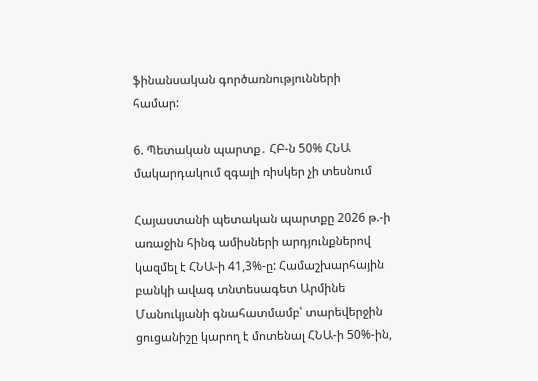ֆինանսական գործառնությունների համար:

6. Պետական պարտք․ ՀԲ-ն 50% ՀՆԱ մակարդակում զգալի ռիսկեր չի տեսնում

Հայաստանի պետական պարտքը 2026 թ.-ի առաջին հինգ ամիսների արդյունքներով կազմել է ՀՆԱ-ի 41,3%-ը: Համաշխարհային բանկի ավագ տնտեսագետ Արմինե Մանուկյանի գնահատմամբ՝ տարեվերջին ցուցանիշը կարող է մոտենալ ՀՆԱ-ի 50%-ին,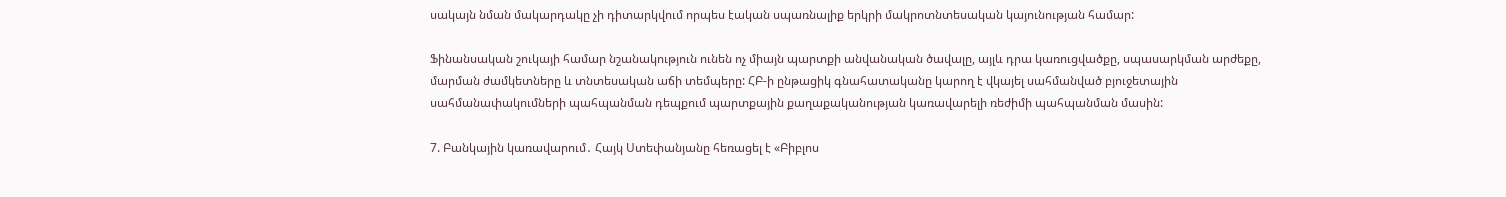սակայն նման մակարդակը չի դիտարկվում որպես էական սպառնալիք երկրի մակրոտնտեսական կայունության համար:

Ֆինանսական շուկայի համար նշանակություն ունեն ոչ միայն պարտքի անվանական ծավալը, այլև դրա կառուցվածքը, սպասարկման արժեքը, մարման ժամկետները և տնտեսական աճի տեմպերը: ՀԲ-ի ընթացիկ գնահատականը կարող է վկայել սահմանված բյուջետային սահմանափակումների պահպանման դեպքում պարտքային քաղաքականության կառավարելի ռեժիմի պահպանման մասին:

7. Բանկային կառավարում․ Հայկ Ստեփանյանը հեռացել է «Բիբլոս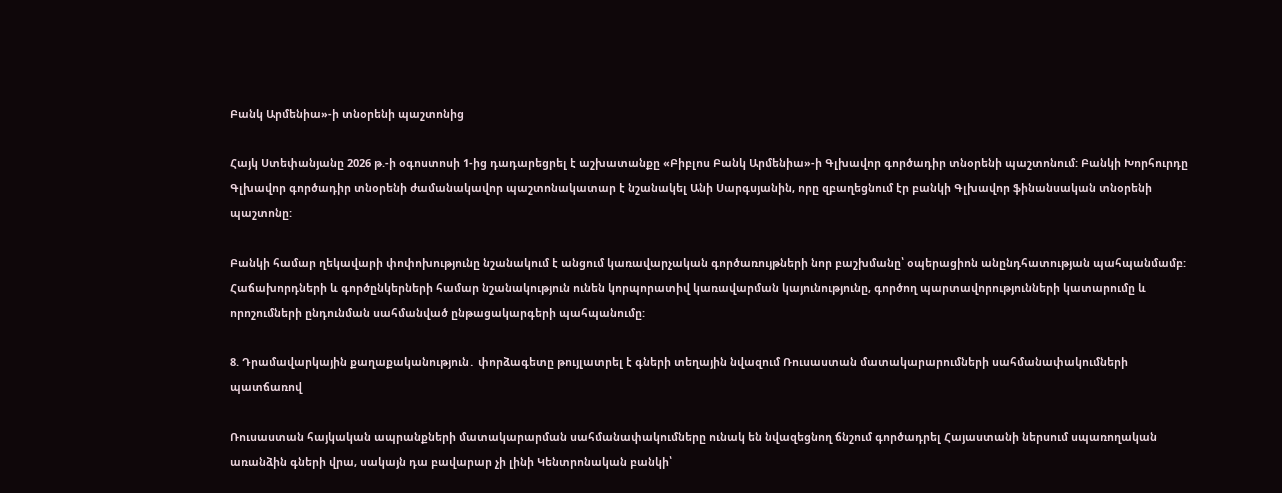Բանկ Արմենիա»-ի տնօրենի պաշտոնից

Հայկ Ստեփանյանը 2026 թ.-ի օգոստոսի 1-ից դադարեցրել է աշխատանքը «Բիբլոս Բանկ Արմենիա»-ի Գլխավոր գործադիր տնօրենի պաշտոնում: Բանկի Խորհուրդը Գլխավոր գործադիր տնօրենի ժամանակավոր պաշտոնակատար է նշանակել Անի Սարգսյանին, որը զբաղեցնում էր բանկի Գլխավոր ֆինանսական տնօրենի պաշտոնը:

Բանկի համար ղեկավարի փոփոխությունը նշանակում է անցում կառավարչական գործառույթների նոր բաշխմանը՝ օպերացիոն անընդհատության պահպանմամբ: Հաճախորդների և գործընկերների համար նշանակություն ունեն կորպորատիվ կառավարման կայունությունը, գործող պարտավորությունների կատարումը և որոշումների ընդունման սահմանված ընթացակարգերի պահպանումը:

8. Դրամավարկային քաղաքականություն․ փորձագետը թույլատրել է գների տեղային նվազում Ռուսաստան մատակարարումների սահմանափակումների պատճառով

Ռուսաստան հայկական ապրանքների մատակարարման սահմանափակումները ունակ են նվազեցնող ճնշում գործադրել Հայաստանի ներսում սպառողական առանձին գների վրա, սակայն դա բավարար չի լինի Կենտրոնական բանկի՝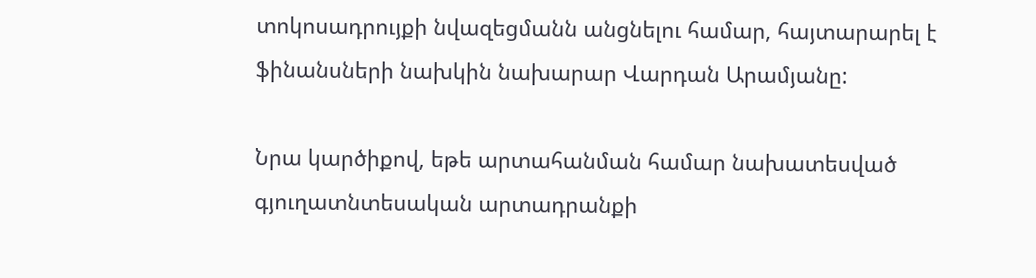տոկոսադրույքի նվազեցմանն անցնելու համար, հայտարարել է ֆինանսների նախկին նախարար Վարդան Արամյանը:

Նրա կարծիքով, եթե արտահանման համար նախատեսված գյուղատնտեսական արտադրանքի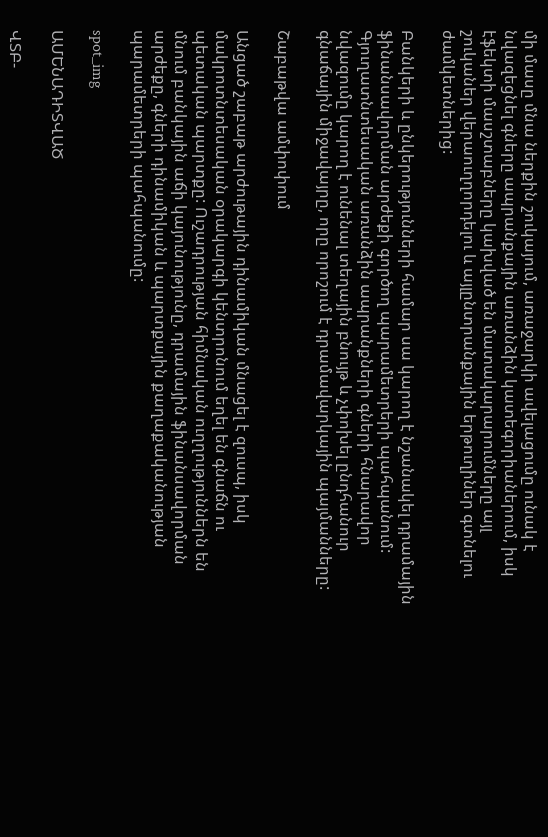մի մասը մնա ներքին շուկայում, առաջարկի ավելացումը ունակ է նվազեցնել գները ապրանքային առանձին կատեգորիաներում, իսկ էֆեկտի մասշտաբները կախված են մատակարարումները այլ շուկաներ վերաուղղորդելու և այլընտրանքային երթուղիներ գտնելու ժամկետներից:

Բանկերի և ընկերությունների համար սա կարող է նշանակել դրամային ֆինանսավորման արժեքի գործող պարամետրերի պահպանում: Գյուղատնտեսական առանձին ապրանքների գների հնարավոր նվազումը կարող է ունենալ տեղային բնույթ և չփոխել ընդհանուր գնաճային միջավայրը, որը որոշում է դրամավարկային պայմանները:

Շաբաթվա ամփոփում

Անցած շաբաթ արժութային դինամիկան մնացել է զուսպ, իսկ մակրոտնտեսական օրակարգի կենտրոնում եղել են գնաճն ու պետական պարտքը: Ուշադրության հիմնական ուղղություններն են մնում բանկային աճի կայունությունը, դրամային ֆինանսավորման արժեքը, գների դինամիկան և պարտքային քաղաքականության պարամետրերի պահպանումը:

spot_img

ԱՄԵՆԱԴԻՏՎԱԾ

ՎՏԲ-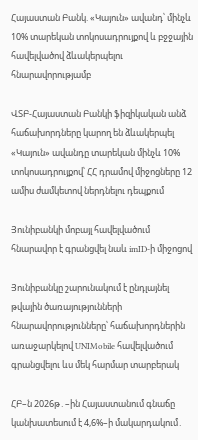Հայաստան Բանկ. «Կայուն» ավանդ՝ մինչև 10% տարեկան տոկոսադրույքով և բջջային հավելվածով ձևակերպելու հնարավորությամբ

ՎՏԲ-Հայաստան Բանկի ֆիզիկական անձ հաճախորդները կարող են ձևակերպել «Կայուն» ավանդը տարեկան մինչև 10% տոկոսադրույքով՝ ՀՀ դրամով միջոցները 12 ամիս ժամկետով ներդնելու դեպքում

Յունիբանկի մոբայլ հավելվածում հնարավոր է գրանցվել նաև imID-ի միջոցով

Յունիբանկը շարունակում է ընդլայնել թվային ծառայությունների հնարավորությունները՝ հաճախորդներին առաջարկելով UNIMobile հավելվածում գրանցվելու ևս մեկ հարմար տարբերակ

ՀԲ–ն 2026թ․–ին Հայաստանում գնաճը կանխատեսում է 4,6%–ի մակարդակում․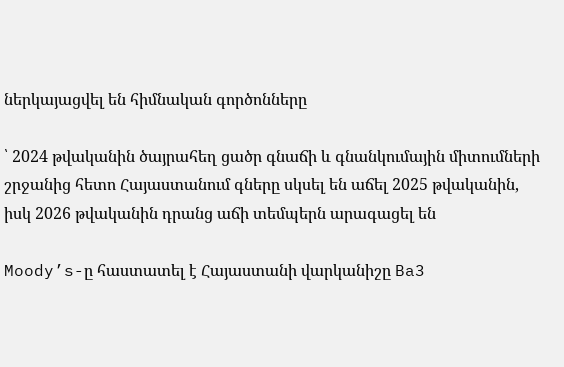ներկայացվել են հիմնական գործոնները

՝ 2024 թվականին ծայրահեղ ցածր գնաճի և գնանկումային միտումների շրջանից հետո Հայաստանում գները սկսել են աճել 2025 թվականին, իսկ 2026 թվականին դրանց աճի տեմպերն արագացել են

Moody’s-ը հաստատել է Հայաստանի վարկանիշը Ba3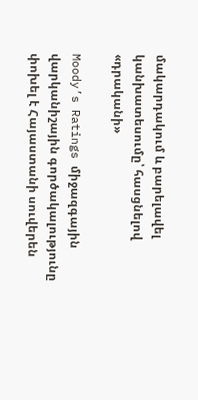մակարդակում և բարելավել կանխատեսումը՝ հասցնելով «դրականի»

Moody’s Ratings միջազգային վարկանիշային գործակալությունը  փոխել է Հայաստանի սուվերեն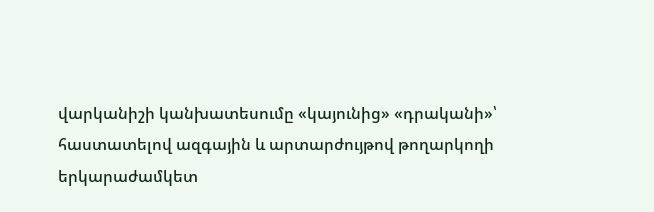վարկանիշի կանխատեսումը «կայունից» «դրականի»՝ հաստատելով ազգային և արտարժույթով թողարկողի երկարաժամկետ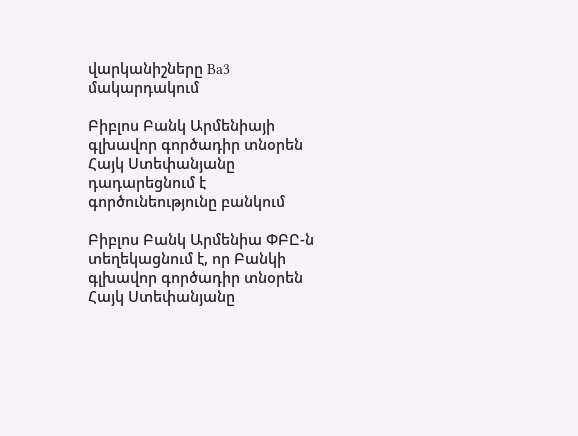վարկանիշները Ba3 մակարդակում

Բիբլոս Բանկ Արմենիայի գլխավոր գործադիր տնօրեն Հայկ Ստեփանյանը դադարեցնում է գործունեությունը բանկում

Բիբլոս Բանկ Արմենիա ՓԲԸ-ն տեղեկացնում է, որ Բանկի գլխավոր գործադիր տնօրեն Հայկ Ստեփանյանը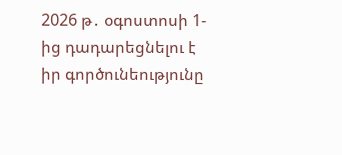2026 թ․ օգոստոսի 1-ից դադարեցնելու է իր գործունեությունը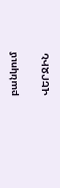բանկում

ՎԵՐՋԻՆ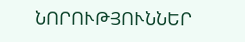ՆՈՐՈՒԹՅՈՒՆՆԵՐ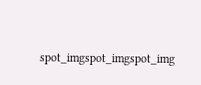spot_imgspot_imgspot_img